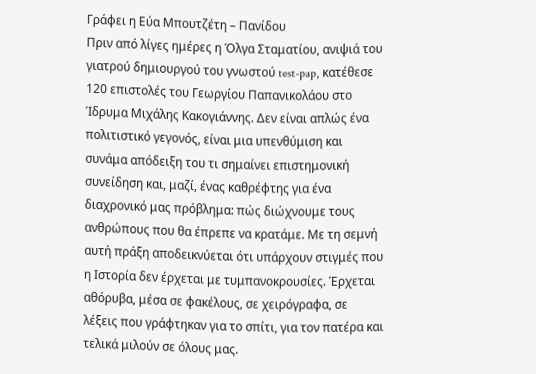Γράφει η Εύα Μπουτζέτη – Πανίδου
Πριν από λίγες ημέρες η Όλγα Σταματίου, ανιψιά του γιατρού δημιουργού του γνωστού test-pap, κατέθεσε 120 επιστολές του Γεωργίου Παπανικολάου στο Ίδρυμα Μιχάλης Κακογιάννης. Δεν είναι απλώς ένα πολιτιστικό γεγονός, είναι μια υπενθύμιση και συνάμα απόδειξη του τι σημαίνει επιστημονική συνείδηση και, μαζί, ένας καθρέφτης για ένα διαχρονικό μας πρόβλημα: πώς διώχνουμε τους ανθρώπους που θα έπρεπε να κρατάμε. Με τη σεμνή αυτή πράξη αποδεικνύεται ότι υπάρχουν στιγμές που η Ιστορία δεν έρχεται με τυμπανοκρουσίες. Έρχεται αθόρυβα, μέσα σε φακέλους, σε χειρόγραφα, σε λέξεις που γράφτηκαν για το σπίτι, για τον πατέρα και τελικά μιλούν σε όλους μας.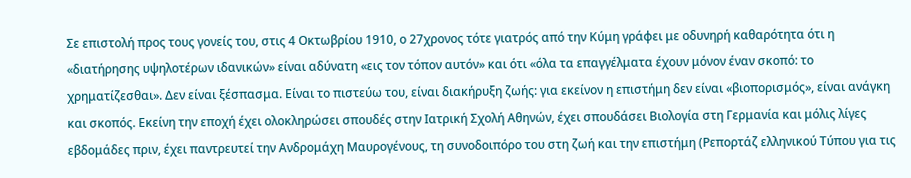Σε επιστολή προς τους γονείς του, στις 4 Οκτωβρίου 1910, ο 27χρονος τότε γιατρός από την Κύμη γράφει με οδυνηρή καθαρότητα ότι η «διατήρησης υψηλοτέρων ιδανικών» είναι αδύνατη «εις τον τόπον αυτόν» και ότι «όλα τα επαγγέλματα έχουν μόνον έναν σκοπό: το χρηματίζεσθαι». Δεν είναι ξέσπασμα. Είναι το πιστεύω του, είναι διακήρυξη ζωής: για εκείνον η επιστήμη δεν είναι «βιοπορισμός», είναι ανάγκη και σκοπός. Εκείνη την εποχή έχει ολοκληρώσει σπουδές στην Ιατρική Σχολή Αθηνών, έχει σπουδάσει Βιολογία στη Γερμανία και μόλις λίγες εβδομάδες πριν, έχει παντρευτεί την Ανδρομάχη Μαυρογένους, τη συνοδοιπόρο του στη ζωή και την επιστήμη (Ρεπορτάζ ελληνικού Τύπου για τις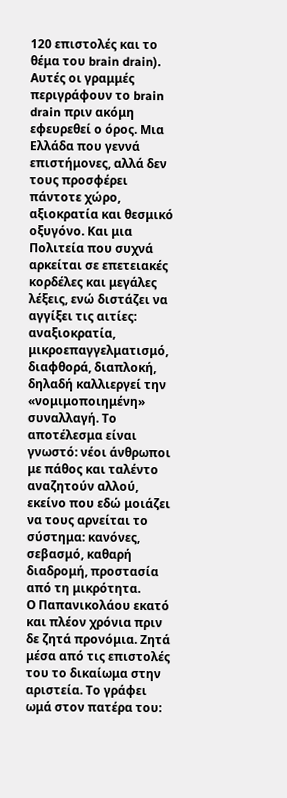120 επιστολές και το θέμα του brain drain).
Αυτές οι γραμμές περιγράφουν το brain drain πριν ακόμη εφευρεθεί ο όρος. Μια Ελλάδα που γεννά επιστήμονες, αλλά δεν τους προσφέρει πάντοτε χώρο, αξιοκρατία και θεσμικό οξυγόνο. Και μια Πολιτεία που συχνά αρκείται σε επετειακές κορδέλες και μεγάλες λέξεις, ενώ διστάζει να αγγίξει τις αιτίες: αναξιοκρατία, μικροεπαγγελματισμό, διαφθορά, διαπλοκή, δηλαδή καλλιεργεί την «νομιμοποιημένη» συναλλαγή. Το αποτέλεσμα είναι γνωστό: νέοι άνθρωποι με πάθος και ταλέντο αναζητούν αλλού, εκείνο που εδώ μοιάζει να τους αρνείται το σύστημα: κανόνες, σεβασμό, καθαρή διαδρομή, προστασία από τη μικρότητα.
Ο Παπανικολάου εκατό και πλέον χρόνια πριν δε ζητά προνόμια. Ζητά μέσα από τις επιστολές του το δικαίωμα στην αριστεία. Το γράφει ωμά στον πατέρα του: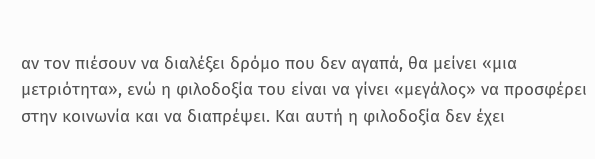αν τον πιέσουν να διαλέξει δρόμο που δεν αγαπά, θα μείνει «μια μετριότητα», ενώ η φιλοδοξία του είναι να γίνει «μεγάλος» να προσφέρει στην κοινωνία και να διαπρέψει. Και αυτή η φιλοδοξία δεν έχει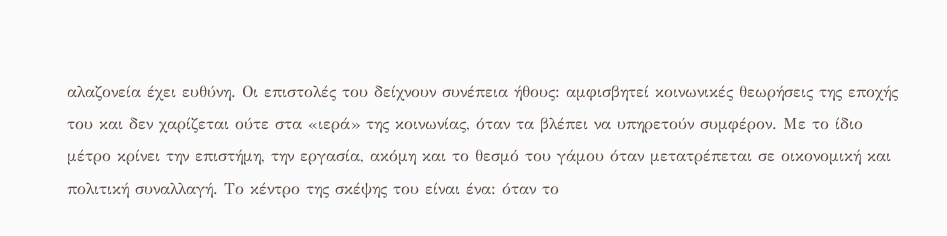αλαζονεία έχει ευθύνη. Οι επιστολές του δείχνουν συνέπεια ήθους: αμφισβητεί κοινωνικές θεωρήσεις της εποχής του και δεν χαρίζεται ούτε στα «ιερά» της κοινωνίας, όταν τα βλέπει να υπηρετούν συμφέρον. Με το ίδιο μέτρο κρίνει την επιστήμη, την εργασία, ακόμη και το θεσμό του γάμου όταν μετατρέπεται σε οικονομική και πολιτική συναλλαγή. Το κέντρο της σκέψης του είναι ένα: όταν το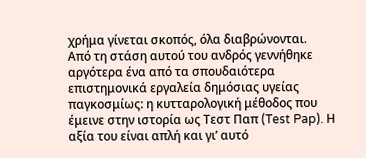χρήμα γίνεται σκοπός, όλα διαβρώνονται.
Από τη στάση αυτού του ανδρός γεννήθηκε αργότερα ένα από τα σπουδαιότερα επιστημονικά εργαλεία δημόσιας υγείας παγκοσμίως: η κυτταρολογική μέθοδος που έμεινε στην ιστορία ως Τεστ Παπ (Test Pap). Η αξία του είναι απλή και γι’ αυτό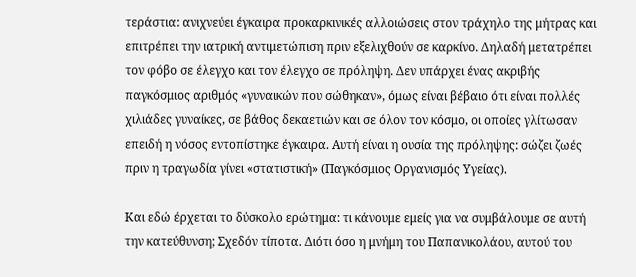τεράστια: ανιχνεύει έγκαιρα προκαρκινικές αλλοιώσεις στον τράχηλο της μήτρας και επιτρέπει την ιατρική αντιμετώπιση πριν εξελιχθούν σε καρκίνο. Δηλαδή μετατρέπει τον φόβο σε έλεγχο και τον έλεγχο σε πρόληψη. Δεν υπάρχει ένας ακριβής παγκόσμιος αριθμός «γυναικών που σώθηκαν», όμως είναι βέβαιο ότι είναι πολλές χιλιάδες γυναίκες, σε βάθος δεκαετιών και σε όλον τον κόσμο, οι οποίες γλίτωσαν επειδή η νόσος εντοπίστηκε έγκαιρα. Αυτή είναι η ουσία της πρόληψης: σώζει ζωές πριν η τραγωδία γίνει «στατιστική» (Παγκόσμιος Οργανισμός Υγείας).

Και εδώ έρχεται το δύσκολο ερώτημα: τι κάνουμε εμείς για να συμβάλουμε σε αυτή την κατεύθυνση; Σχεδόν τίποτα. Διότι όσο η μνήμη του Παπανικολάου, αυτού του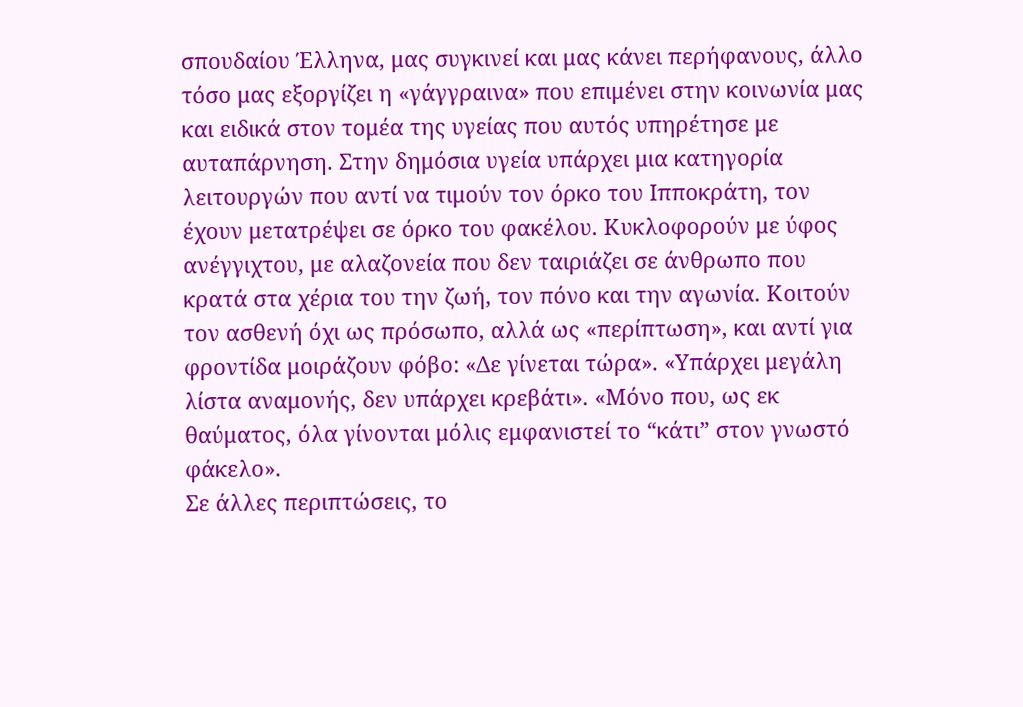σπουδαίου Έλληνα, μας συγκινεί και μας κάνει περήφανους, άλλο τόσο μας εξοργίζει η «γάγγραινα» που επιμένει στην κοινωνία μας και ειδικά στον τομέα της υγείας που αυτός υπηρέτησε με αυταπάρνηση. Στην δημόσια υγεία υπάρχει μια κατηγορία λειτουργών που αντί να τιμούν τον όρκο του Ιπποκράτη, τον έχουν μετατρέψει σε όρκο του φακέλου. Κυκλοφορούν με ύφος ανέγγιχτου, με αλαζονεία που δεν ταιριάζει σε άνθρωπο που κρατά στα χέρια του την ζωή, τον πόνο και την αγωνία. Κοιτούν τον ασθενή όχι ως πρόσωπο, αλλά ως «περίπτωση», και αντί για φροντίδα μοιράζουν φόβο: «Δε γίνεται τώρα». «Υπάρχει μεγάλη λίστα αναμονής, δεν υπάρχει κρεβάτι». «Μόνο που, ως εκ θαύματος, όλα γίνονται μόλις εμφανιστεί το “κάτι” στον γνωστό φάκελο».
Σε άλλες περιπτώσεις, το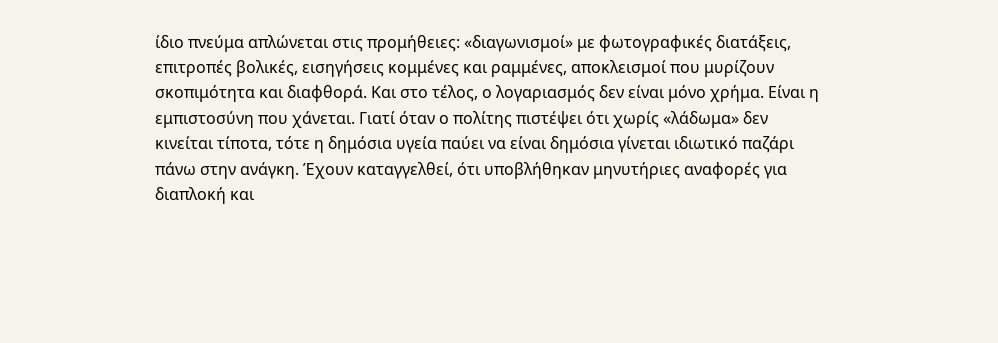ίδιο πνεύμα απλώνεται στις προμήθειες: «διαγωνισμοί» με φωτογραφικές διατάξεις, επιτροπές βολικές, εισηγήσεις κομμένες και ραμμένες, αποκλεισμοί που μυρίζουν σκοπιμότητα και διαφθορά. Και στο τέλος, ο λογαριασμός δεν είναι μόνο χρήμα. Είναι η εμπιστοσύνη που χάνεται. Γιατί όταν ο πολίτης πιστέψει ότι χωρίς «λάδωμα» δεν κινείται τίποτα, τότε η δημόσια υγεία παύει να είναι δημόσια γίνεται ιδιωτικό παζάρι πάνω στην ανάγκη. Έχουν καταγγελθεί, ότι υποβλήθηκαν μηνυτήριες αναφορές για διαπλοκή και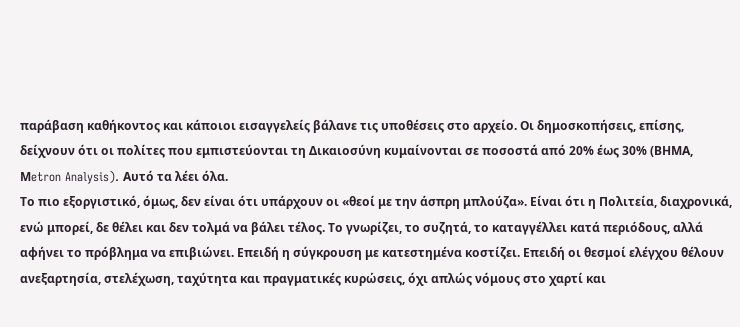παράβαση καθήκοντος και κάποιοι εισαγγελείς βάλανε τις υποθέσεις στο αρχείο. Οι δημοσκοπήσεις, επίσης, δείχνουν ότι οι πολίτες που εμπιστεύονται τη Δικαιοσύνη κυμαίνονται σε ποσοστά από 20% έως 30% (ΒΗΜΑ, Μetron Analysis). Αυτό τα λέει όλα.
Το πιο εξοργιστικό, όμως, δεν είναι ότι υπάρχουν οι «θεοί με την άσπρη μπλούζα». Είναι ότι η Πολιτεία, διαχρονικά, ενώ μπορεί, δε θέλει και δεν τολμά να βάλει τέλος. Το γνωρίζει, το συζητά, το καταγγέλλει κατά περιόδους, αλλά αφήνει το πρόβλημα να επιβιώνει. Επειδή η σύγκρουση με κατεστημένα κοστίζει. Επειδή οι θεσμοί ελέγχου θέλουν ανεξαρτησία, στελέχωση, ταχύτητα και πραγματικές κυρώσεις, όχι απλώς νόμους στο χαρτί και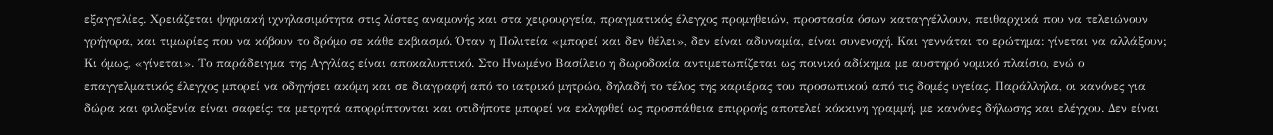εξαγγελίες. Χρειάζεται ψηφιακή ιχνηλασιμότητα στις λίστες αναμονής και στα χειρουργεία, πραγματικός έλεγχος προμηθειών, προστασία όσων καταγγέλλουν, πειθαρχικά που να τελειώνουν γρήγορα, και τιμωρίες που να κόβουν το δρόμο σε κάθε εκβιασμό. Όταν η Πολιτεία «μπορεί και δεν θέλει», δεν είναι αδυναμία, είναι συνενοχή. Και γεννάται το ερώτημα: γίνεται να αλλάξουν;
Κι όμως, «γίνεται». Το παράδειγμα της Αγγλίας είναι αποκαλυπτικό. Στο Ηνωμένο Βασίλειο η δωροδοκία αντιμετωπίζεται ως ποινικό αδίκημα με αυστηρό νομικό πλαίσιο, ενώ ο επαγγελματικός έλεγχος μπορεί να οδηγήσει ακόμη και σε διαγραφή από το ιατρικό μητρώο, δηλαδή το τέλος της καριέρας του προσωπικού από τις δομές υγείας. Παράλληλα, οι κανόνες για δώρα και φιλοξενία είναι σαφείς: τα μετρητά απορρίπτονται και οτιδήποτε μπορεί να εκληφθεί ως προσπάθεια επιρροής αποτελεί κόκκινη γραμμή, με κανόνες δήλωσης και ελέγχου. Δεν είναι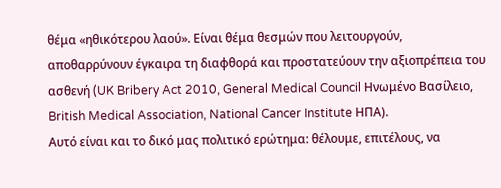θέμα «ηθικότερου λαού». Είναι θέμα θεσμών που λειτουργούν, αποθαρρύνουν έγκαιρα τη διαφθορά και προστατεύουν την αξιοπρέπεια του ασθενή (UK Bribery Act 2010, General Medical Council Ηνωμένο Βασίλειο, British Medical Association, National Cancer Institute ΗΠΑ).
Αυτό είναι και το δικό μας πολιτικό ερώτημα: θέλουμε, επιτέλους, να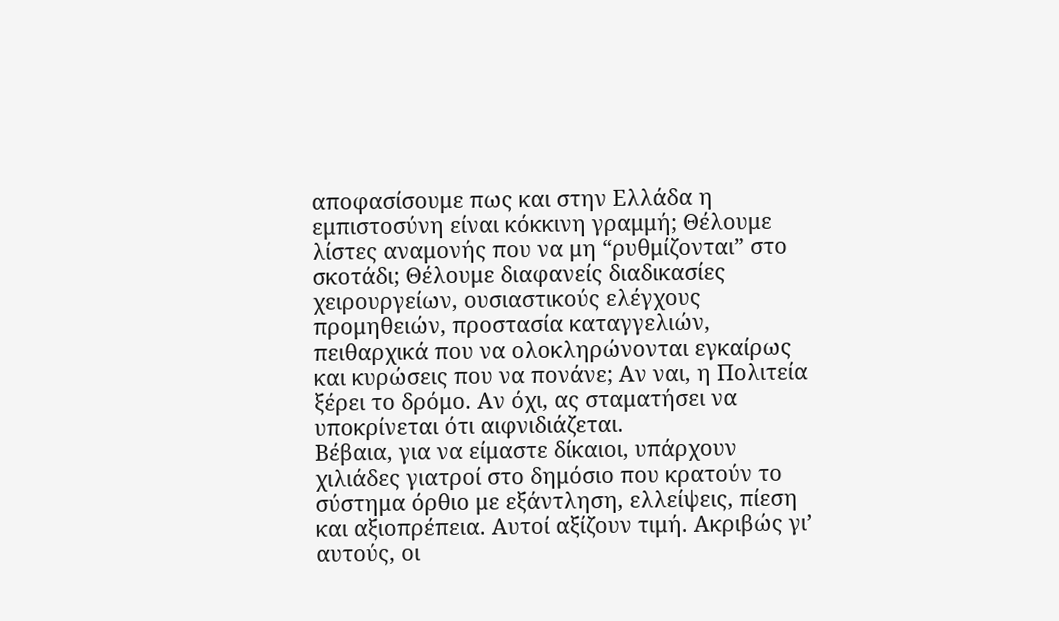αποφασίσουμε πως και στην Ελλάδα η εμπιστοσύνη είναι κόκκινη γραμμή; Θέλουμε λίστες αναμονής που να μη “ρυθμίζονται” στο σκοτάδι; Θέλουμε διαφανείς διαδικασίες χειρουργείων, ουσιαστικούς ελέγχους προμηθειών, προστασία καταγγελιών, πειθαρχικά που να ολοκληρώνονται εγκαίρως και κυρώσεις που να πονάνε; Αν ναι, η Πολιτεία ξέρει το δρόμο. Αν όχι, ας σταματήσει να υποκρίνεται ότι αιφνιδιάζεται.
Βέβαια, για να είμαστε δίκαιοι, υπάρχουν χιλιάδες γιατροί στο δημόσιο που κρατούν το σύστημα όρθιο με εξάντληση, ελλείψεις, πίεση και αξιοπρέπεια. Αυτοί αξίζουν τιμή. Ακριβώς γι’ αυτούς, οι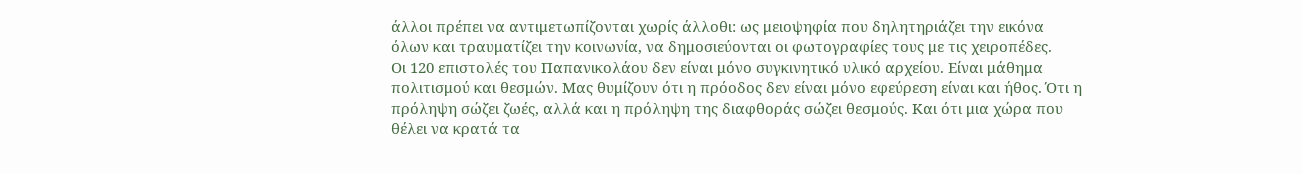άλλοι πρέπει να αντιμετωπίζονται χωρίς άλλοθι: ως μειοψηφία που δηλητηριάζει την εικόνα όλων και τραυματίζει την κοινωνία, να δημοσιεύονται οι φωτογραφίες τους με τις χειροπέδες.
Οι 120 επιστολές του Παπανικολάου δεν είναι μόνο συγκινητικό υλικό αρχείου. Είναι μάθημα πολιτισμού και θεσμών. Μας θυμίζουν ότι η πρόοδος δεν είναι μόνο εφεύρεση είναι και ήθος. Ότι η πρόληψη σώζει ζωές, αλλά και η πρόληψη της διαφθοράς σώζει θεσμούς. Και ότι μια χώρα που θέλει να κρατά τα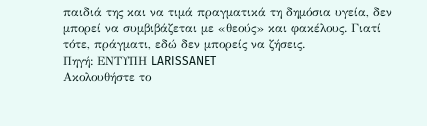παιδιά της και να τιμά πραγματικά τη δημόσια υγεία, δεν μπορεί να συμβιβάζεται με «θεούς» και φακέλους. Γιατί τότε, πράγματι, εδώ δεν μπορείς να ζήσεις.
Πηγή: ΕΝΤΥΠΗ LARISSANET
Ακολουθήστε το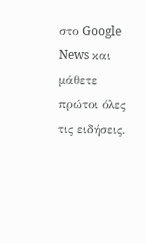στο Google News και μάθετε πρώτοι όλες τις ειδήσεις.